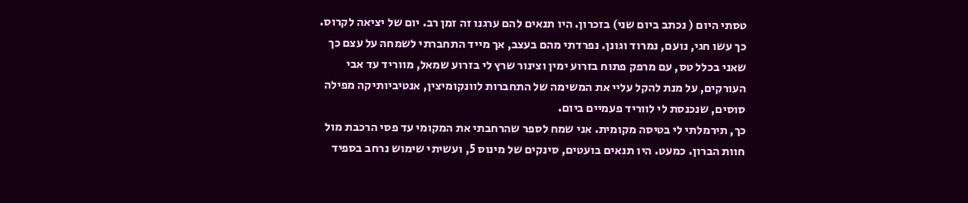טסתי היום ( נכתב ביום שני) בזכרון. היו תנאים להם ערגנו זה זמן רב. יום של יציאה לקרוס. כך עשו חגי, נועם, נמרוד וגונן. נפרדתי מהם בעצב, אך מייד התחברתי לשמחה על עצם כך שאני בכלל טס, עם מרפק פתוח בזרוע ימין וצינור שרץ לי בזרוע שמאל, מווריד עד אבי העורקים, על מנת להקל עליי את המשימה של התחברות לוונקומיצין, אנטיביותיקה מפילה סוסים, שנכנסת לי לווריד פעמיים ביום.
כך, תירמלתי לי בטיסה מקומית. אני שמח לספר שהרחבתי את המקומי עד פסי הרכבת מול חוות הברון. כמעט. היו תנאים בועטים, סינקים של מינוס 5, ועשיתי שימוש נרחב בספיד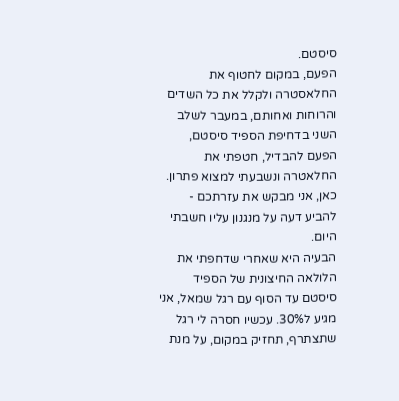סיסטם.
הפעם, במקום לחטוף את החלאסטרה ולקלל את כל השדים והרוחות ואחותם, במעבר לשלב השני בדחיפת הספיד סיסטם, הפעם להבדיל, חטפתי את החלאטרה ונשבעתי למצוא פתרון.
כאן, אני מבקש את עזרתכם - להביע דעה על מנגנון עליו חשבתי היום.
הבעיה היא שאחרי שדחפתי את הלולאה החיצונית של הספיד סיסטם עד הסוף עם רגל שמאל, אני מגיע ל30%. עכשיו חסרה לי רגל שתצתרף, תחזיק במקום, על מנת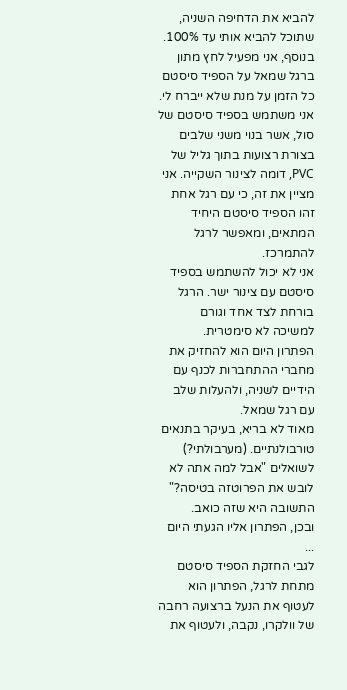להביא את הדחיפה השניה, שתוכל להביא אותי עד 100%.
בנוסף, אני מפעיל לחץ מתון ברגל שמאל על הספיד סיסטם כל הזמן על מנת שלא ייברח לי.
אני משתמש בספיד סיסטם של סול, אשר בנוי משני שלבים בצורת רצועות בתוך גליל של PVC, דומה לצינור השקייה. אני מציין את זה, כי עם רגל אחת זהו הספיד סיסטם היחיד המתאים, ומאפשר לרגל להתמרכז.
אני לא יכול להשתמש בספיד סיסטם עם צינור ישר. הרגל בורחת לצד אחד וגורם למשיכה לא סימטרית.
הפתרון היום הוא להחזיק את מחברי ההתחברות לכנף עם הידיים לשניה, ולהעלות שלב עם רגל שמאל.
מאוד לא בריא, בעיקר בתנאים טורבולנתיים. (מערבולתי?)
לשואלים "אבל למה אתה לא לובש את הפרוטזה בטיסה?" התשובה היא שזה כואב.
ובכן, הפתרון אליו הגעתי היום ...
לגבי החזקת הספיד סיסטם מתחת לרגל, הפתרון הוא לעטוף את הנעל ברצועה רחבה של וולקרו, נקבה, ולעטוף את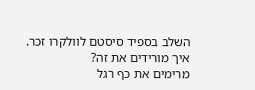השלב בספיד סיסטם לוולקרו זכר.
איך מורידים את זה?
מרימים את כף רגל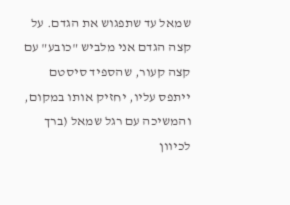שמאל עד שתפגוש את הגדם. על קצה הגדם אני מלביש "כובע" עם קצה קעור, שהספיד סיסטם ייתפס עליו, יחזיק אותו במקום, והמשיכה עם רגל שמאל (ברך לכיוון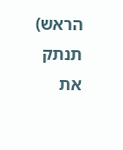הראש) תנתק את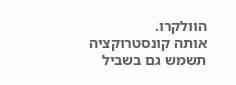הוולקרו.
אותה קונסטרוקציה תשמש גם בשביל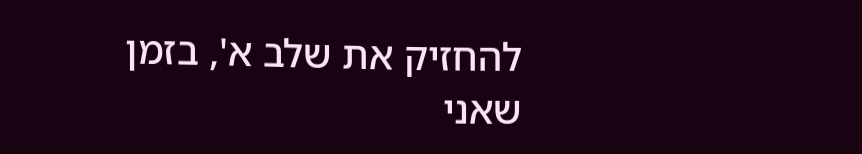להחזיק את שלב א', בזמן שאני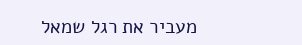מעביר את רגל שמאל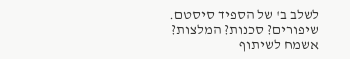לשלב ב' של הספיד סיסטם.
שיפורים? סכנות? המלצות?
אשמח לשיתוף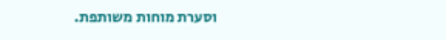וסערת מוחות משותפת.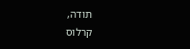תודה,
קרלוס